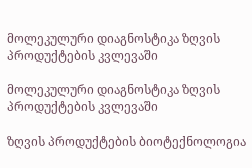მოლეკულური დიაგნოსტიკა ზღვის პროდუქტების კვლევაში

მოლეკულური დიაგნოსტიკა ზღვის პროდუქტების კვლევაში

ზღვის პროდუქტების ბიოტექნოლოგია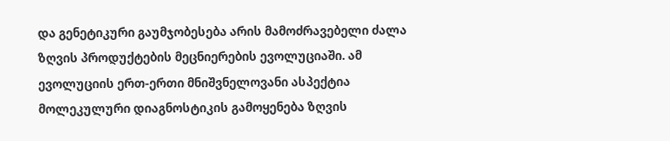და გენეტიკური გაუმჯობესება არის მამოძრავებელი ძალა ზღვის პროდუქტების მეცნიერების ევოლუციაში. ამ ევოლუციის ერთ-ერთი მნიშვნელოვანი ასპექტია მოლეკულური დიაგნოსტიკის გამოყენება ზღვის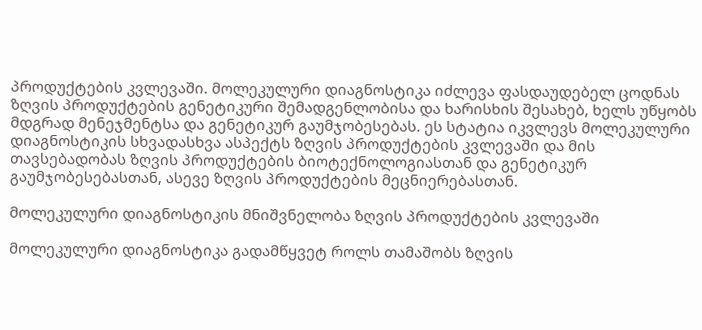პროდუქტების კვლევაში. მოლეკულური დიაგნოსტიკა იძლევა ფასდაუდებელ ცოდნას ზღვის პროდუქტების გენეტიკური შემადგენლობისა და ხარისხის შესახებ, ხელს უწყობს მდგრად მენეჯმენტსა და გენეტიკურ გაუმჯობესებას. ეს სტატია იკვლევს მოლეკულური დიაგნოსტიკის სხვადასხვა ასპექტს ზღვის პროდუქტების კვლევაში და მის თავსებადობას ზღვის პროდუქტების ბიოტექნოლოგიასთან და გენეტიკურ გაუმჯობესებასთან, ასევე ზღვის პროდუქტების მეცნიერებასთან.

მოლეკულური დიაგნოსტიკის მნიშვნელობა ზღვის პროდუქტების კვლევაში

მოლეკულური დიაგნოსტიკა გადამწყვეტ როლს თამაშობს ზღვის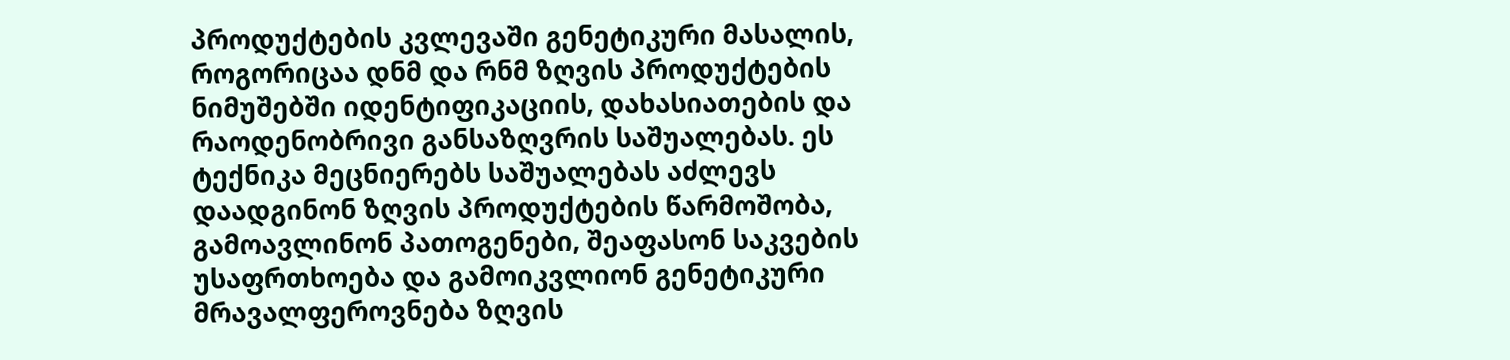პროდუქტების კვლევაში გენეტიკური მასალის, როგორიცაა დნმ და რნმ ზღვის პროდუქტების ნიმუშებში იდენტიფიკაციის, დახასიათების და რაოდენობრივი განსაზღვრის საშუალებას. ეს ტექნიკა მეცნიერებს საშუალებას აძლევს დაადგინონ ზღვის პროდუქტების წარმოშობა, გამოავლინონ პათოგენები, შეაფასონ საკვების უსაფრთხოება და გამოიკვლიონ გენეტიკური მრავალფეროვნება ზღვის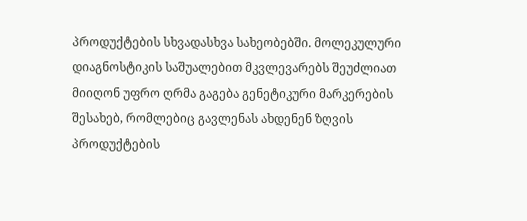პროდუქტების სხვადასხვა სახეობებში. მოლეკულური დიაგნოსტიკის საშუალებით მკვლევარებს შეუძლიათ მიიღონ უფრო ღრმა გაგება გენეტიკური მარკერების შესახებ, რომლებიც გავლენას ახდენენ ზღვის პროდუქტების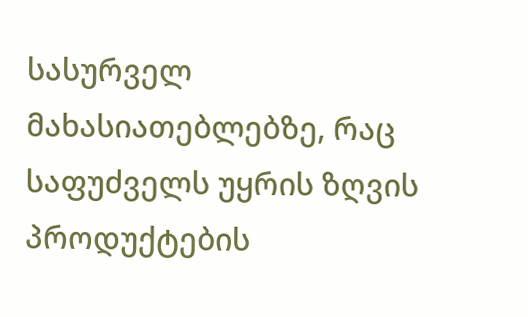სასურველ მახასიათებლებზე, რაც საფუძველს უყრის ზღვის პროდუქტების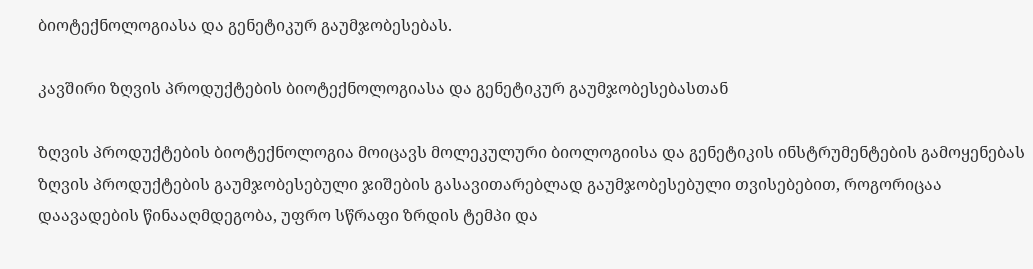ბიოტექნოლოგიასა და გენეტიკურ გაუმჯობესებას.

კავშირი ზღვის პროდუქტების ბიოტექნოლოგიასა და გენეტიკურ გაუმჯობესებასთან

ზღვის პროდუქტების ბიოტექნოლოგია მოიცავს მოლეკულური ბიოლოგიისა და გენეტიკის ინსტრუმენტების გამოყენებას ზღვის პროდუქტების გაუმჯობესებული ჯიშების გასავითარებლად გაუმჯობესებული თვისებებით, როგორიცაა დაავადების წინააღმდეგობა, უფრო სწრაფი ზრდის ტემპი და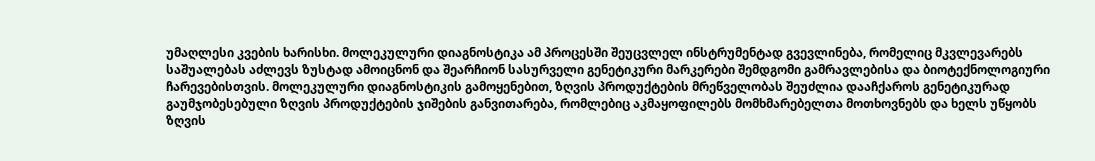უმაღლესი კვების ხარისხი. მოლეკულური დიაგნოსტიკა ამ პროცესში შეუცვლელ ინსტრუმენტად გვევლინება, რომელიც მკვლევარებს საშუალებას აძლევს ზუსტად ამოიცნონ და შეარჩიონ სასურველი გენეტიკური მარკერები შემდგომი გამრავლებისა და ბიოტექნოლოგიური ჩარევებისთვის. მოლეკულური დიაგნოსტიკის გამოყენებით, ზღვის პროდუქტების მრეწველობას შეუძლია დააჩქაროს გენეტიკურად გაუმჯობესებული ზღვის პროდუქტების ჯიშების განვითარება, რომლებიც აკმაყოფილებს მომხმარებელთა მოთხოვნებს და ხელს უწყობს ზღვის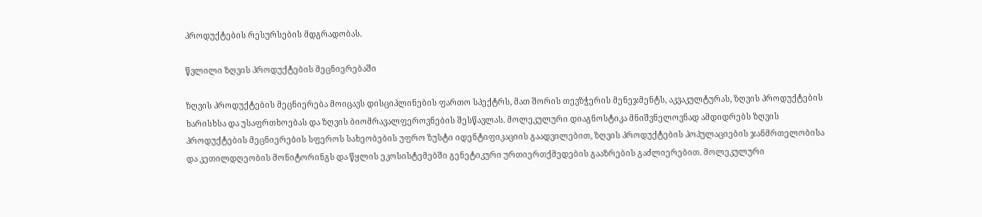პროდუქტების რესურსების მდგრადობას.

წვლილი ზღვის პროდუქტების მეცნიერებაში

ზღვის პროდუქტების მეცნიერება მოიცავს დისციპლინების ფართო სპექტრს, მათ შორის თევზჭერის მენეჯმენტს, აკვაკულტურას, ზღვის პროდუქტების ხარისხსა და უსაფრთხოებას და ზღვის ბიომრავალფეროვნების შესწავლას. მოლეკულური დიაგნოსტიკა მნიშვნელოვნად ამდიდრებს ზღვის პროდუქტების მეცნიერების სფეროს სახეობების უფრო ზუსტი იდენტიფიკაციის გაადვილებით, ზღვის პროდუქტების პოპულაციების ჯანმრთელობისა და კეთილდღეობის მონიტორინგს და წყლის ეკოსისტემებში გენეტიკური ურთიერთქმედების გააზრების გაძლიერებით. მოლეკულური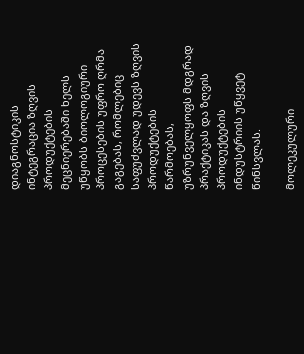დიაგნოსტიკის ინტეგრაცია ზღვის პროდუქტების მეცნიერებაში ხელს უწყობს ბიოლოგიური პროცესების უფრო ღრმა გაგებას, რომლებიც საფუძვლად უდევს ზღვის პროდუქტების წარმოებას, უზრუნველყოფს მდგრად პრაქტიკას და ზღვის პროდუქტების ინდუსტრიის უწყვეტ წინსვლას.

მოლეკულური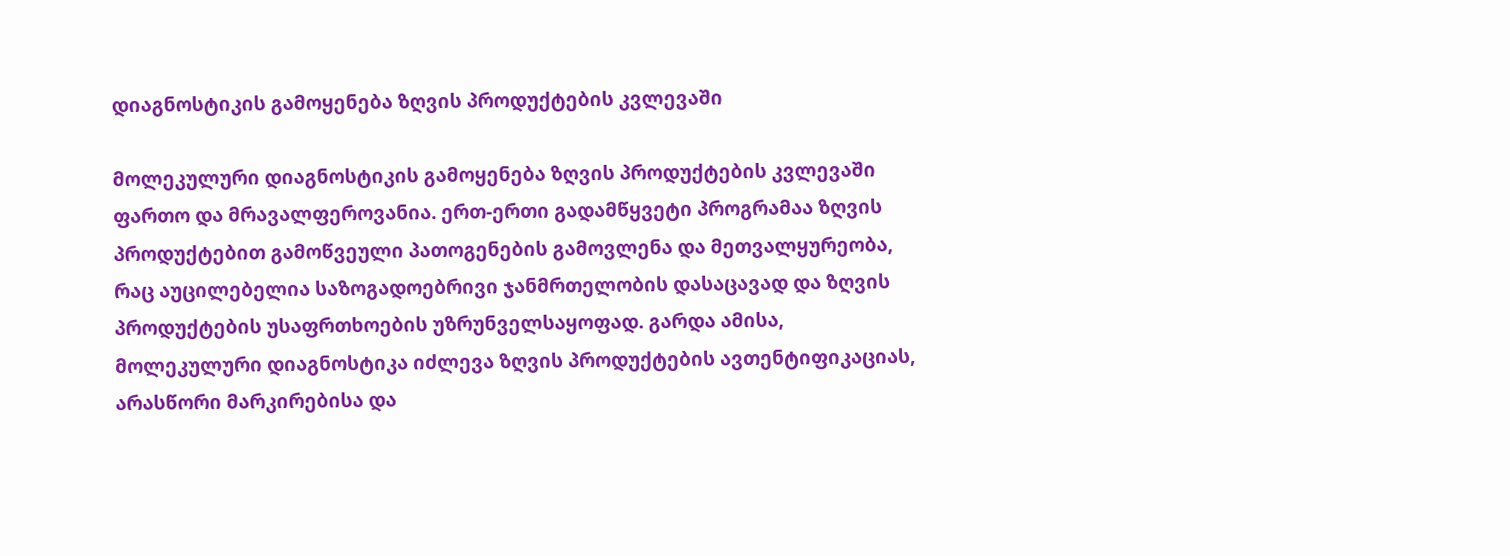დიაგნოსტიკის გამოყენება ზღვის პროდუქტების კვლევაში

მოლეკულური დიაგნოსტიკის გამოყენება ზღვის პროდუქტების კვლევაში ფართო და მრავალფეროვანია. ერთ-ერთი გადამწყვეტი პროგრამაა ზღვის პროდუქტებით გამოწვეული პათოგენების გამოვლენა და მეთვალყურეობა, რაც აუცილებელია საზოგადოებრივი ჯანმრთელობის დასაცავად და ზღვის პროდუქტების უსაფრთხოების უზრუნველსაყოფად. გარდა ამისა, მოლეკულური დიაგნოსტიკა იძლევა ზღვის პროდუქტების ავთენტიფიკაციას, არასწორი მარკირებისა და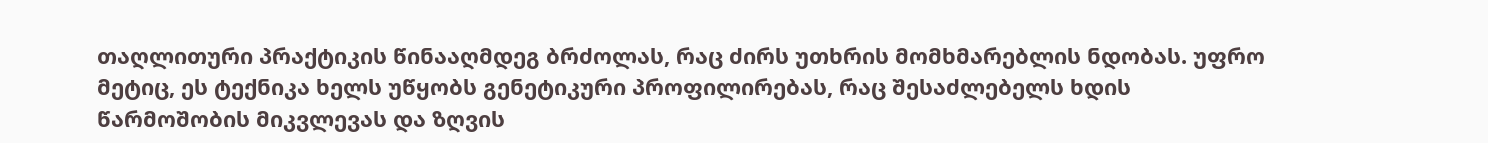თაღლითური პრაქტიკის წინააღმდეგ ბრძოლას, რაც ძირს უთხრის მომხმარებლის ნდობას. უფრო მეტიც, ეს ტექნიკა ხელს უწყობს გენეტიკური პროფილირებას, რაც შესაძლებელს ხდის წარმოშობის მიკვლევას და ზღვის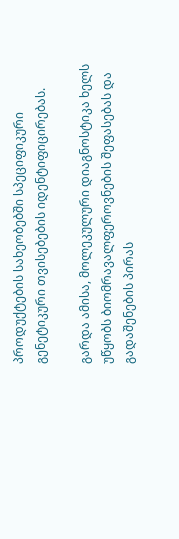პროდუქტების სახეობებში სპეციფიკური გენეტიკური თვისებების იდენტიფიცირებას.

გარდა ამისა, მოლეკულური დიაგნოსტიკა ხელს უწყობს ბიომრავალფეროვნების შეფასებას და გადაშენების პირას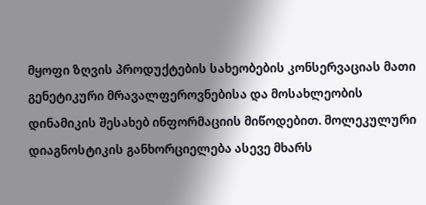მყოფი ზღვის პროდუქტების სახეობების კონსერვაციას მათი გენეტიკური მრავალფეროვნებისა და მოსახლეობის დინამიკის შესახებ ინფორმაციის მიწოდებით. მოლეკულური დიაგნოსტიკის განხორციელება ასევე მხარს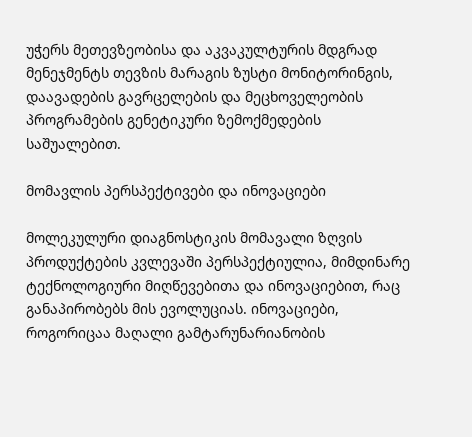უჭერს მეთევზეობისა და აკვაკულტურის მდგრად მენეჯმენტს თევზის მარაგის ზუსტი მონიტორინგის, დაავადების გავრცელების და მეცხოველეობის პროგრამების გენეტიკური ზემოქმედების საშუალებით.

მომავლის პერსპექტივები და ინოვაციები

მოლეკულური დიაგნოსტიკის მომავალი ზღვის პროდუქტების კვლევაში პერსპექტიულია, მიმდინარე ტექნოლოგიური მიღწევებითა და ინოვაციებით, რაც განაპირობებს მის ევოლუციას. ინოვაციები, როგორიცაა მაღალი გამტარუნარიანობის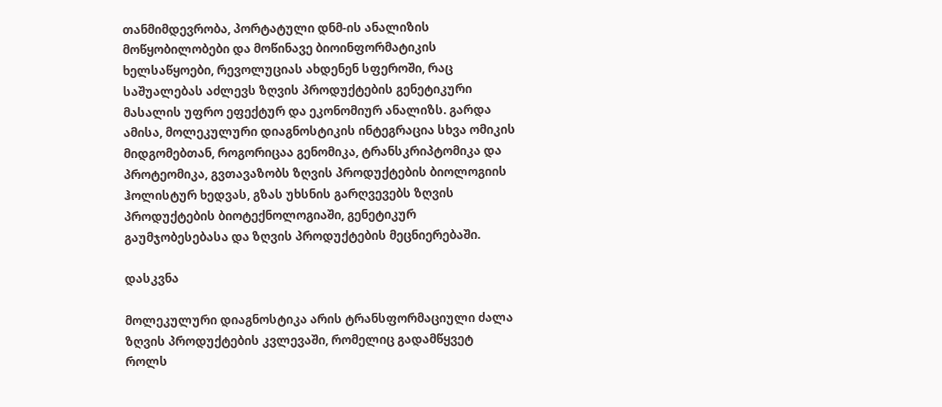თანმიმდევრობა, პორტატული დნმ-ის ანალიზის მოწყობილობები და მოწინავე ბიოინფორმატიკის ხელსაწყოები, რევოლუციას ახდენენ სფეროში, რაც საშუალებას აძლევს ზღვის პროდუქტების გენეტიკური მასალის უფრო ეფექტურ და ეკონომიურ ანალიზს. გარდა ამისა, მოლეკულური დიაგნოსტიკის ინტეგრაცია სხვა ომიკის მიდგომებთან, როგორიცაა გენომიკა, ტრანსკრიპტომიკა და პროტეომიკა, გვთავაზობს ზღვის პროდუქტების ბიოლოგიის ჰოლისტურ ხედვას, გზას უხსნის გარღვევებს ზღვის პროდუქტების ბიოტექნოლოგიაში, გენეტიკურ გაუმჯობესებასა და ზღვის პროდუქტების მეცნიერებაში.

დასკვნა

მოლეკულური დიაგნოსტიკა არის ტრანსფორმაციული ძალა ზღვის პროდუქტების კვლევაში, რომელიც გადამწყვეტ როლს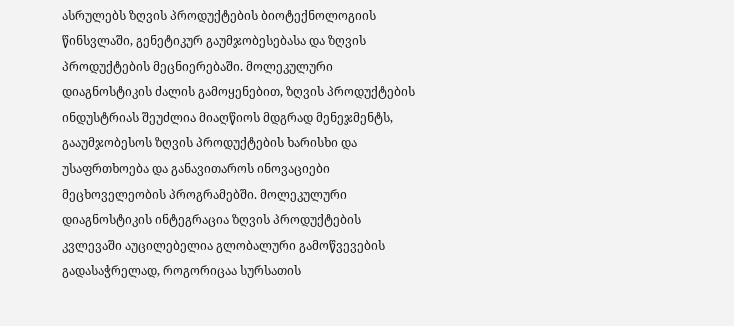ასრულებს ზღვის პროდუქტების ბიოტექნოლოგიის წინსვლაში, გენეტიკურ გაუმჯობესებასა და ზღვის პროდუქტების მეცნიერებაში. მოლეკულური დიაგნოსტიკის ძალის გამოყენებით, ზღვის პროდუქტების ინდუსტრიას შეუძლია მიაღწიოს მდგრად მენეჯმენტს, გააუმჯობესოს ზღვის პროდუქტების ხარისხი და უსაფრთხოება და განავითაროს ინოვაციები მეცხოველეობის პროგრამებში. მოლეკულური დიაგნოსტიკის ინტეგრაცია ზღვის პროდუქტების კვლევაში აუცილებელია გლობალური გამოწვევების გადასაჭრელად, როგორიცაა სურსათის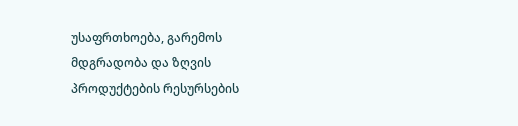უსაფრთხოება, გარემოს მდგრადობა და ზღვის პროდუქტების რესურსების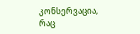კონსერვაცია, რაც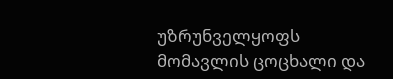უზრუნველყოფს მომავლის ცოცხალი და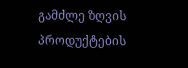გამძლე ზღვის პროდუქტების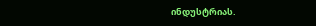ინდუსტრიას.